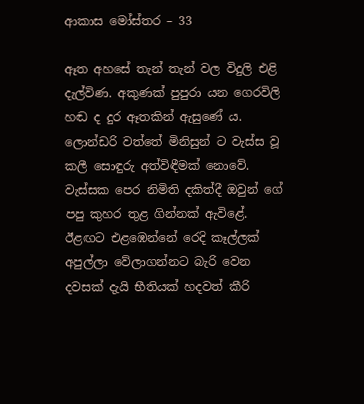ආකාස මෝස්තර – 33

ඈත අහසේ තැන් තැන් වල විදුලි එළි දැල්විණ. අකුණක් පුපුරා යන ගෙරවිලි හඬ ද දුර ඈතකින් ඇසුණේ ය. ලොන්ඩරි වත්තේ මිනිසුන් ට වැස්ස වූ කලී සොඳුරු අත්විඳීමක් නොවේ. වැස්සක පෙර නිමිති දකිත්දී ඔවුන් ගේ පපු කුහර තුළ ගින්නක් ඇවිළේ. ඊළඟට එළඹෙන්නේ රෙදි කෑල්ලක් අපුල්ලා වේලාගන්නට බැරි වෙන දවසක් දැයි භීතියක් හදවත් කීරි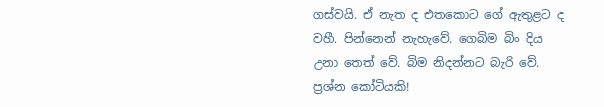ගස්වයි. ඒ නැත ද එතකොට ගේ ඇතුළට ද වහී. පින්නෙන් නැහැවේ. ගෙබිම බිං දිය උනා තෙත් වේ. බිම නිදන්නට බැරි වේ. ප්‍රශ්න කෝටියකි!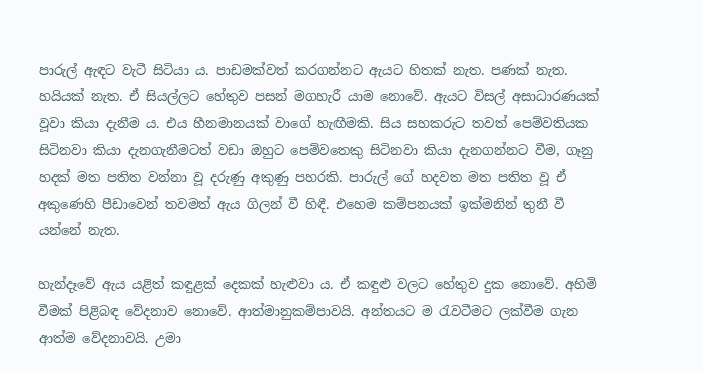පාරුල් ඇඳට වැටී සිටියා ය. පාඩමක්වත් කරගන්නට ඇයට හිතක් නැත. පණක් නැත. හයියක් නැත. ඒ සියල්ලට හේතුව පසන් මගහැරී යාම නොවේ. ඇයට විසල් අසාධාරණයක් වූවා කියා දැනීම ය. එය හීනමානයක් වාගේ හැඟීමකි. සිය සහකරුට තවත් පෙම්වතියක සිටිනවා කියා දැනගැනීමටත් වඩා ඔහුට පෙම්වතෙකු සිටිනවා කියා දැනගන්නට වීම, ගෑනු හදක් මත පතිත වන්නා වූ දරුණු අකුණු පහරකි. පාරුල් ගේ හදවත මත පතිත වූ ඒ අකුණෙහි පීඩාවෙන් තවමත් ඇය ගිලන් වී හිඳී. එහෙම කම්පනයක් ඉක්මනින් තුනී වී යන්නේ නැත.

හැන්දෑවේ ඇය යළිත් කඳුළක් දෙකක් හැළුවා ය. ඒ කඳුළු වලට හේතුව දුක නොවේ. අහිමි වීමක් පිළිබඳ වේදනාව නොවේ. ආත්මානුකම්පාවයි. අන්තයට ම රැවටීමට ලක්වීම ගැන ආත්ම වේදනාවයි. උමා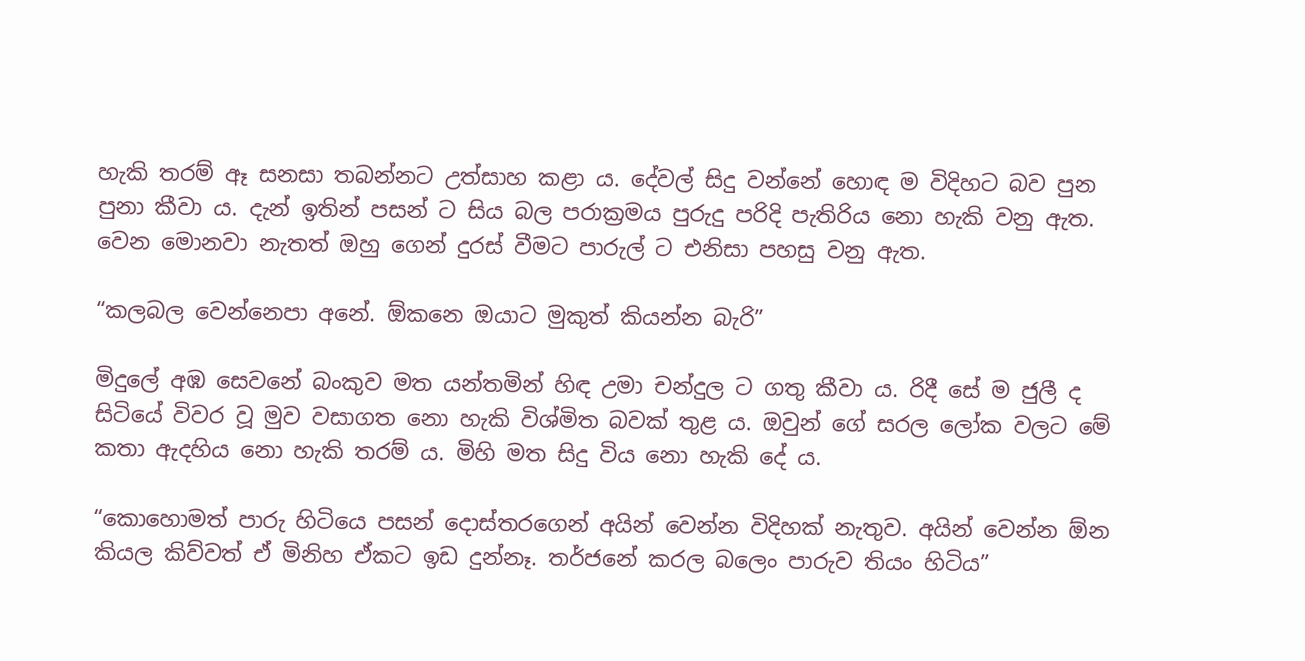හැකි තරම් ඈ සනසා තබන්නට උත්සාහ කළා ය. දේවල් සිදු වන්නේ හොඳ ම විදිහට බව පුන පුනා කීවා ය. දැන් ඉතින් පසන් ට සිය බල පරාක්‍රමය පුරුදු පරිදි පැතිරිය නො හැකි වනු ඇත.  වෙන මොනවා නැතත් ඔහු ගෙන් දුරස් වීමට පාරුල් ට එනිසා පහසු වනු ඇත.

“කලබල වෙන්නෙපා අනේ. ඕකනෙ ඔයාට මුකුත් කියන්න බැරි”

මිදුලේ අඹ සෙවනේ බංකුව මත යන්තමින් හිඳ උමා චන්දුල ට ගතු කීවා ය. රිදී සේ ම ජුලී ද සිටියේ විවර වූ මුව වසාගත නො හැකි විශ්මිත බවක් තුළ ය. ඔවුන් ගේ සරල ලෝක වලට මේ කතා ඇදහිය නො හැකි තරම් ය. මිහි මත සිදු විය නො හැකි දේ ය.

“කොහොමත් පාරු හිටියෙ පසන් දොස්තරගෙන් අයින් වෙන්න විදිහක් නැතුව. අයින් වෙන්න ඕන කියල කිව්වත් ඒ මිනිහ ඒකට ඉඩ දුන්නෑ. තර්ජනේ කරල බලෙං පාරුව තියං හිටිය”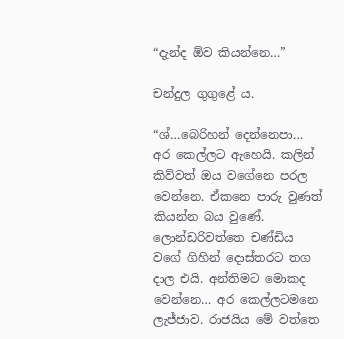“දැන්ද ඕව කියන්නෙ…”

චන්දුල ගුගුළේ ය.

“ශ්…බෙරිහන් දෙන්නෙපා… අර කෙල්ලට ඇහෙයි. කලින් කිව්වත් ඔය වගේනෙ පරල වෙන්නෙ. ඒකනෙ පාරු වුණත් කියන්න බය වුණේ. ලොන්ඩරිවත්තෙ චණ්ඩිය වගේ ගිහින් දොස්තරට තග දාල එයි. අන්තිමට මොකද වෙන්නෙ… අර කෙල්ලටමනෙ ලැජ්ජාව. රාජයිය මේ වත්තෙ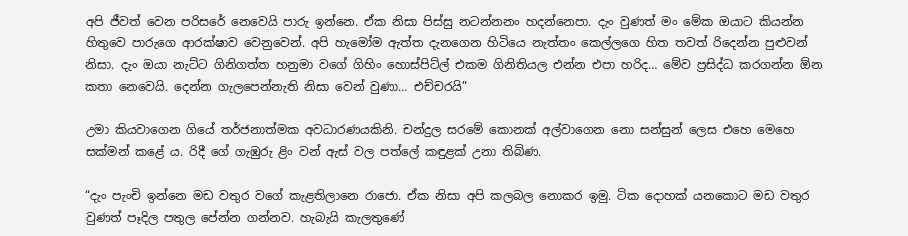අපි ජීවත් වෙන පරිසරේ නෙවෙයි පාරු ඉන්නෙ. ඒක නිසා පිස්සු නටන්නනං හදන්නෙපා. දැං වුණත් මං මේක ඔයාට කියන්න හිතුවෙ පාරුගෙ ආරක්ෂාව වෙනුවෙන්. අපි හැමෝම ඇත්ත දැනගෙන හිටියෙ නැත්තං කෙල්ලගෙ හිත තවත් රිදෙන්න පුළුවන් නිසා. දැං ඔයා නැට්ට ගිනිගත්ත හනුමා වගේ ගිහිං හොස්පිට්ල් එකම ගිනිතියල එන්න එපා හරිද… මේව ප්‍රසිද්ධ කරගන්න ඕන කතා නෙවෙයි. දෙන්න ගැලපෙන්නැති නිසා වෙන් වුණා… එච්චරයි”

උමා කියවාගෙන ගියේ තර්ජනාත්මක අවධාරණයකිනි. චන්දුල සරමේ කොනක් අල්වාගෙන නො සන්සුන් ලෙස එහෙ මෙහෙ සක්මන් කළේ ය. රිදී ගේ ගැඹුරු ළිං වන් ඇස් වල පත්ලේ කඳුළක් උනා තිබිණ.

“දැං පැංචි ඉන්නෙ මඩ වතුර වගේ කැළතිලානෙ රාජො. ඒක නිසා අපි කලබල නොකර ඉමු. ටික දොහක් යනකොට මඩ වතුර වුණත් පෑදිල පතුල පේන්න ගන්නව. හැබැයි කැලතුණේ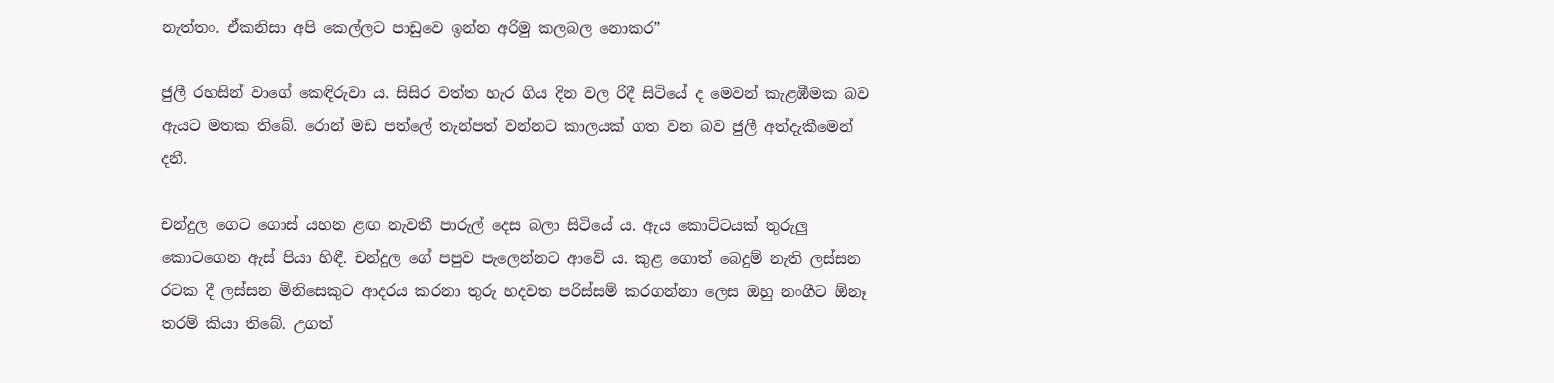නැත්තං. ඒකනිසා අපි කෙල්ලට පාඩුවෙ ඉන්න අරිමු කලබල නොකර”

ජුලී රහසින් වාගේ කෙඳිරුවා ය. සිසිර වත්ත හැර ගිය දින වල රිදී සිටියේ ද මෙවන් කැළඹීමක බව ඇයට මතක තිබේ. රොන් මඩ පත්ලේ තැන්පත් වන්නට කාලයක් ගත වන බව ජුලී අත්දැකීමෙන් දනී.

චන්දුල ගෙට ගොස් යහන ළඟ නැවතී පාරුල් දෙස බලා සිටියේ ය. ඇය කොට්ටයක් තුරුලු කොටගෙන ඇස් පියා හිඳී. චන්දුල ගේ පපුව පැලෙන්නට ආවේ ය. කුළ ගොත් බෙදුම් නැති ලස්සන රටක දී ලස්සන මිනිසෙකුට ආදරය කරනා තුරු හදවත පරිස්සම් කරගන්නා ලෙස ඔහු නංගීට ඕනෑ තරම් කියා තිබේ. උගත්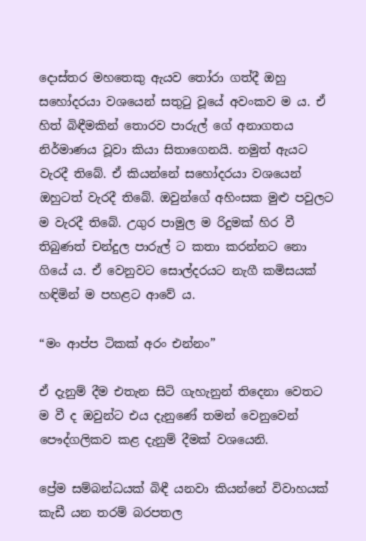දොස්තර මහතෙකු ඇයව තෝරා ගත්දී ඔහු සහෝදරයා වශයෙන් සතුටු වූයේ අවංකව ම ය. ඒ හිත් බිඳීමකින් තොරව පාරුල් ගේ අනාගතය නිර්මාණය වූවා කියා සිතාගෙනයි. නමුත් ඇයට වැරදී තිබේ. ඒ කියන්නේ සහෝදරයා වශයෙන් ඔහුටත් වැරදී තිබේ. ඔවුන්ගේ අහිංසක මුළු පවුලට ම වැරදී තිබේ. උගුර පාමුල ම රිදුමක් හිර වී තිබුණත් චන්දුල පාරුල් ට කතා කරන්නට නො ගියේ ය. ඒ වෙනුවට සොල්දරයට නැගී කමිසයක් හඳිමින් ම පහළට ආවේ ය.

“මං ආප්ප ටිකක් අරං එන්නං”

ඒ දැනුම් දීම එතැන සිටි ගැහැනුන් තිදෙනා වෙතට ම වී ද ඔවුන්ට එය දැනුණේ තමන් වෙනුවෙන් පෞද්ගලිකව කළ දැනුම් දීමක් වශයෙනි.

ප්‍රේම සම්බන්ධයක් බිඳී යනවා කියන්නේ විවාහයක් කැඩී යන තරම් බරපතල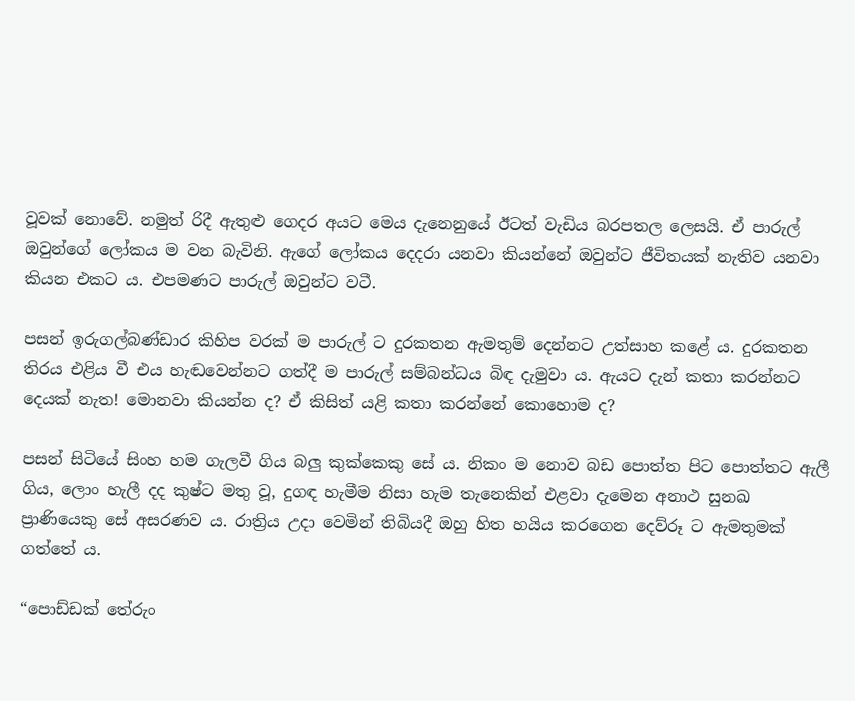වූවක් නොවේ. නමුත් රිදී ඇතුළු ගෙදර අයට මෙය දැනෙනුයේ ඊටත් වැඩිය බරපතල ලෙසයි. ඒ පාරුල් ඔවුන්ගේ ලෝකය ම වන බැවිනි. ඇගේ ලෝකය දෙදරා යනවා කියන්නේ ඔවුන්ට ජීවිතයක් නැතිව යනවා කියන එකට ය. එපමණට පාරුල් ඔවුන්ට වටී.

පසන් ඉරුගල්බණ්ඩාර කිහිප වරක් ම පාරුල් ට දුරකතන ඇමතුම් දෙන්නට උත්සාහ කළේ ය. දුරකතන තිරය එළිය වී එය හැඬවෙන්නට ගත්දී ම පාරුල් සම්බන්ධය බිඳ දැමුවා ය. ඇයට දැන් කතා කරන්නට දෙයක් නැත! මොනවා කියන්න ද? ඒ කිසිත් යළි කතා කරන්නේ කොහොම ද?

පසන් සිටියේ සිංහ හම ගැලවී ගිය බලු කුක්කෙකු සේ ය. නිකං ම නොව බඩ පොත්ත පිට පොත්තට ඇලී ගිය, ලොං හැලී දද කුෂ්ට මතු වූ, දුගඳ හැමීම නිසා හැම තැනෙකින් එළවා දැමෙන අනාථ සුනඛ ප්‍රාණියෙකු සේ අසරණව ය. රාත්‍රිය උදා වෙමින් තිබියදී ඔහු හිත හයිය කරගෙන දෙව්රූ ට ඇමතුමක් ගත්තේ ය.

“පොඩ්ඩක් තේරුං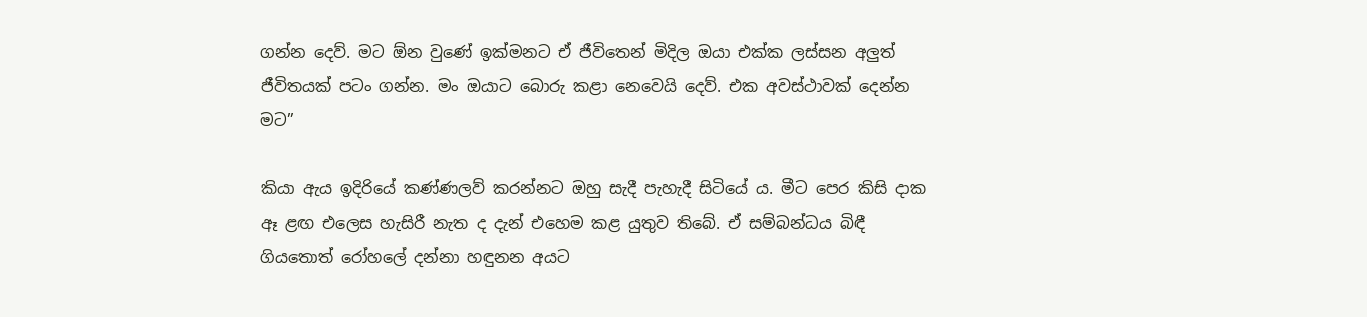ගන්න දෙව්. මට ඕන වුණේ ඉක්මනට ඒ ජීවිතෙන් මිදිල ඔයා එක්ක ලස්සන අලුත් ජීවිතයක් පටං ගන්න. මං ඔයාට බොරු කළා නෙවෙයි දෙව්. එක අවස්ථාවක් දෙන්න මට”

කියා ඇය ඉදිරියේ කණ්ණලව් කරන්නට ඔහු සැදී පැහැදී සිටියේ ය. මීට පෙර කිසි දාක ඈ ළඟ එලෙස හැසිරී නැත ද දැන් එහෙම කළ යුතුව තිබේ. ඒ සම්බන්ධය බිඳී ගියතොත් රෝහලේ දන්නා හඳුනන අයට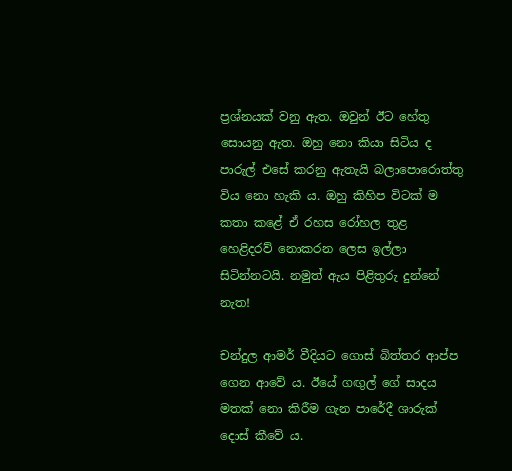ප්‍රශ්නයක් වනු ඇත. ඔවුන් ඊට හේතු සොයනු ඇත. ඔහු නො කියා සිටිය ද පාරුල් එසේ කරනු ඇතැයි බලාපොරොත්තු විය නො හැකි ය. ඔහු කිහිප විටක් ම කතා කළේ ඒ රහස රෝහල තුළ හෙළිදරව් නොකරන ලෙස ඉල්ලා සිටින්නටයි. නමුත් ඇය පිළිතුරු දුන්නේ නැත!

චන්දුල ආමර් වීදියට ගොස් බිත්තර ආප්ප ගෙන ආවේ ය. ඊයේ ගඟුල් ගේ සාදය මතක් නො කිරීම ගැන පාරේදී ශාරුක් දොස් කීවේ ය.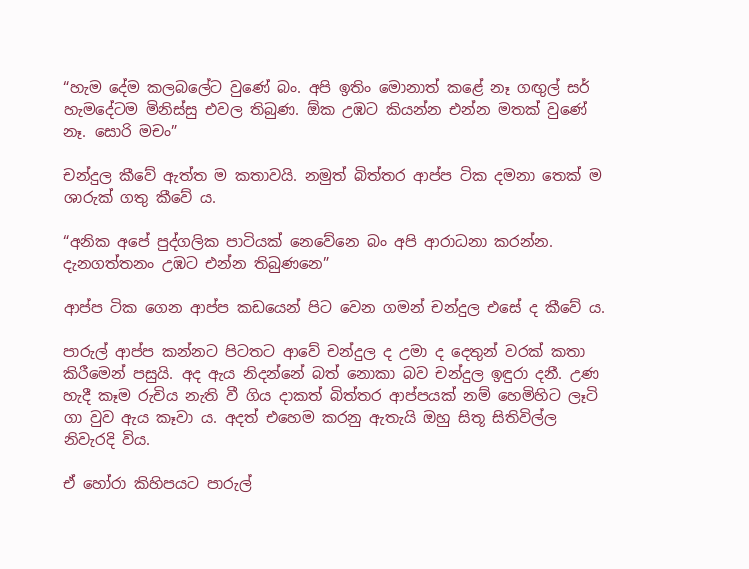“හැම දේම කලබලේට වුණේ බං. අපි ඉතිං මොනාත් කළේ නෑ ගඟුල් සර් හැමදේටම මිනිස්සු එවල තිබුණ. ඕක උඹට කියන්න එන්න මතක් වුණේ නෑ. සොරි මචං”

චන්දුල කීවේ ඇත්ත ම කතාවයි. නමුත් බිත්තර ආප්ප ටික දමනා තෙක් ම ශාරුක් ගතු කීවේ ය.

“අනික අපේ පුද්ගලික පාටියක් නෙවේනෙ බං අපි ආරාධනා කරන්න. දැනගත්තනං උඹට එන්න තිබුණනෙ”

ආප්ප ටික ගෙන ආප්ප කඩයෙන් පිට වෙන ගමන් චන්දුල එසේ ද කීවේ ය.

පාරුල් ආප්ප කන්නට පිටතට ආවේ චන්දුල ද උමා ද දෙතුන් වරක් කතා කිරීමෙන් පසුයි. අද ඇය නිදන්නේ බත් නොකා බව චන්දුල ඉඳුරා දනී. උණ හැදී කෑම රුචිය නැති වී ගිය දාකත් බිත්තර ආප්පයක් නම් හෙමිහිට ලෑටි ගා වුව ඇය කෑවා ය. අදත් එහෙම කරනු ඇතැයි ඔහු සිතූ සිතිවිල්ල නිවැරදි විය.

ඒ හෝරා කිහිපයට පාරුල්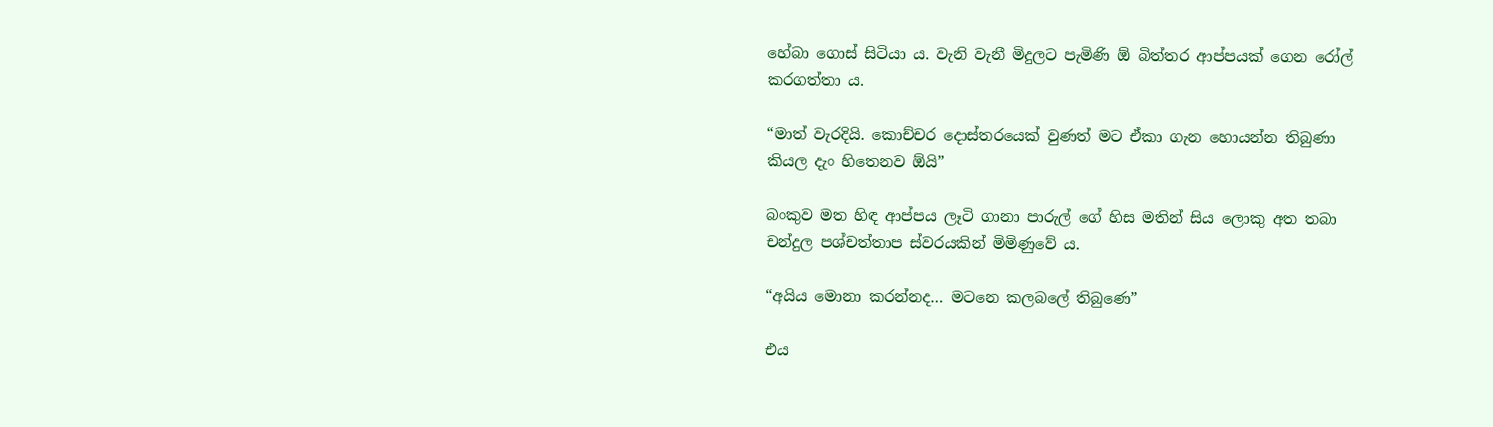හේබා ගොස් සිටියා ය. වැනි වැනී මිදුලට පැමිණි ඕ බිත්තර ආප්පයක් ගෙන රෝල් කරගත්තා ය.

“මාත් වැරදියි. කොච්චර දොස්තරයෙක් වුණත් මට ඒකා ගැන හොයන්න තිබුණා කියල දැං හිතෙනව ඕයි”

බංකුව මත හිඳ ආප්පය ලෑටි ගානා පාරුල් ගේ හිස මතින් සිය ලොකු අත තබා චන්දුල පශ්චත්තාප ස්වරයකින් මිමිණුවේ ය.

“අයිය මොනා කරන්නද… මටනෙ කලබලේ තිබුණෙ”

එය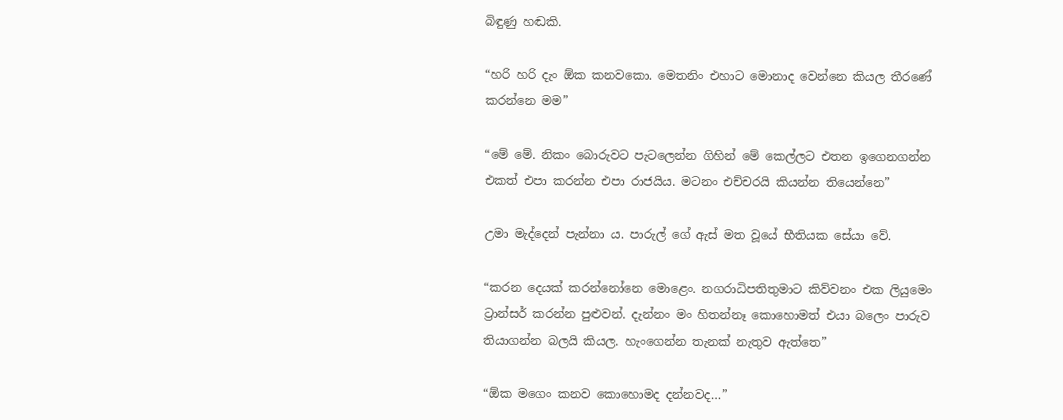බිඳුණු හඬකි.

“හරි හරි දැං ඕක කනවකො. මෙතනිං එහාට මොනාද වෙන්නෙ කියල තීරණේ කරන්නෙ මම”

“මේ මේ. නිකං බොරුවට පැටලෙන්න ගිහින් මේ කෙල්ලට එතන ඉගෙනගන්න එකත් එපා කරන්න එපා රාජයිය. මටනං එච්චරයි කියන්න තියෙන්නෙ”

උමා මැද්දෙන් පැන්නා ය. පාරුල් ගේ ඇස් මත වූයේ භීතියක සේයා වේ.

“කරන දෙයක් කරන්නෝනෙ මොළෙං. නගරාධිපතිතුමාට කිව්වනං එක ලියුමෙං ට්‍රාන්සර් කරන්න පුළුවන්. දැන්නං මං හිතන්නෑ කොහොමත් එයා බලෙං පාරුව තියාගන්න බලයි කියල. හැංගෙන්න තැනක් නැතුව ඇත්තෙ”

“ඕක මගෙං කනව කොහොමද දන්නවද…”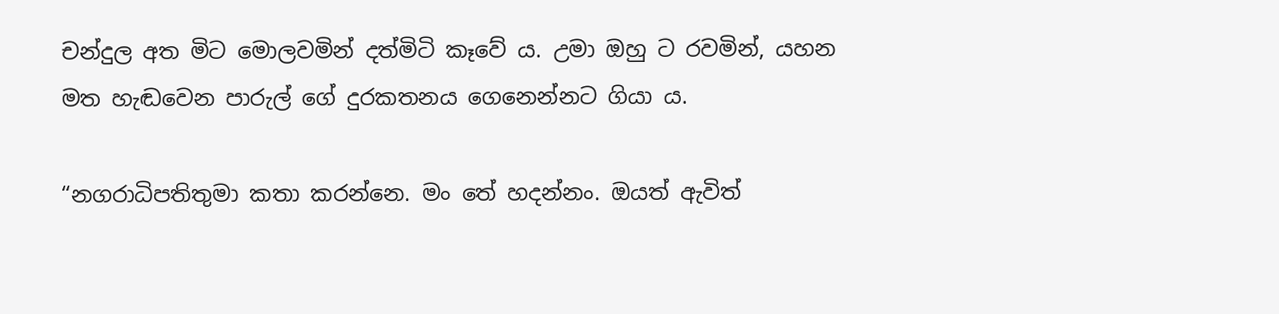චන්දුල අත මිට මොලවමින් දත්මිටි කෑවේ ය. උමා ඔහු ට රවමින්, යහන මත හැඬවෙන පාරුල් ගේ දුරකතනය ගෙනෙන්නට ගියා ය.

“නගරාධිපතිතුමා කතා කරන්නෙ. මං තේ හදන්නං. ඔයත් ඇවිත්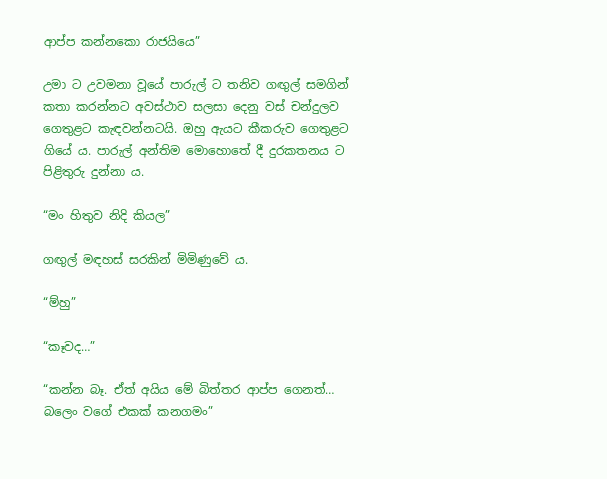ආප්ප කන්නකො රාජයියෙ”

උමා ට උවමනා වූයේ පාරුල් ට තනිව ගඟුල් සමගින් කතා කරන්නට අවස්ථාව සලසා දෙනු වස් චන්දුලව ගෙතුළට කැඳවන්නටයි. ඔහු ඇයට කීකරුව ගෙතුළට ගියේ ය. පාරුල් අන්තිම මොහොතේ දී දුරකතනය ට පිළිතුරු දුන්නා ය.

“මං හිතුව නිදි කියල”

ගඟුල් මඳහස් සරකින් මිමිණුවේ ය.

“ම්හු”

“කෑවද…”

“කන්න බෑ. ඒත් අයිය මේ බිත්තර ආප්ප ගෙනත්… බලෙං වගේ එකක් කනගමං”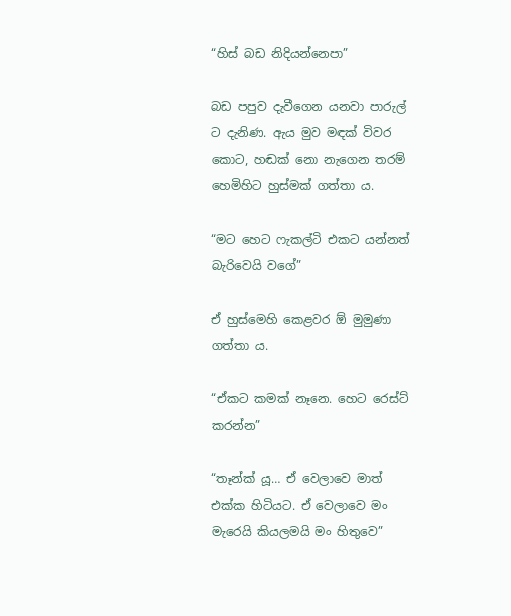“හිස් බඩ නිදියන්නෙපා”

බඩ පපුව දැවීගෙන යනවා පාරුල් ට දැනිණ. ඇය මුව මඳක් විවර කොට, හඬක් නො නැගෙන තරම් හෙමිහිට හුස්මක් ගත්තා ය.

“මට හෙට ෆැකල්ටි එකට යන්නත් බැරිවෙයි වගේ”

ඒ හුස්මෙහි කෙළවර ඕ මුමුණා ගත්තා ය.

“ඒකට කමක් නෑනෙ. හෙට රෙස්ට් කරන්න”

“තෑන්ක් යූ… ඒ වෙලාවෙ මාත් එක්ක හිටියට. ඒ වෙලාවෙ මං මැරෙයි කියලමයි මං හිතුවෙ”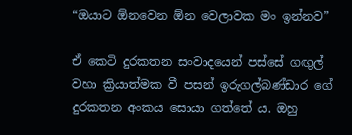“ඔයාට ඕනවෙන ඕන වෙලාවක මං ඉන්නව”

ඒ කෙටි දුරකතන සංවාදයෙන් පස්සේ ගඟුල් වහා ක්‍රියාත්මක වී පසන් ඉරුගල්බණ්ඩාර ගේ දුරකතන අංකය සොයා ගත්තේ ය. ඔහු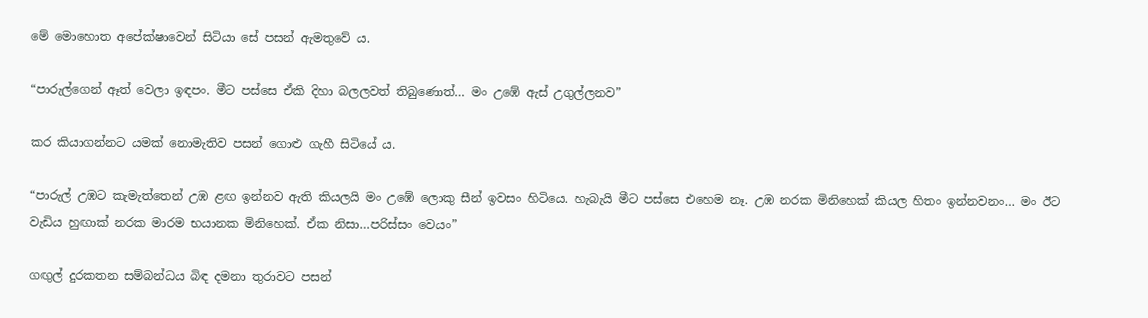මේ මොහොත අපේක්ෂාවෙන් සිටියා සේ පසන් ඇමතුවේ ය.

“පාරුල්ගෙන් ඈත් වෙලා ඉඳපං. මීට පස්සෙ ඒකි දිහා බලලවත් තිබුණොත්… මං උඹේ ඇස් උගුල්ලනව”

කර කියාගන්නට යමක් නොමැතිව පසන් ගොළු ගැහී සිටියේ ය.

“පාරුල් උඹට කැමැත්තෙන් උඹ ළඟ ඉන්නව ඇති කියලයි මං උඹේ ලොකු සීන් ඉවසං හිටියෙ. හැබැයි මීට පස්සෙ එහෙම නෑ. උඹ නරක මිනිහෙක් කියල හිතං ඉන්නවනං… මං ඊට වැඩිය හුඟාක් නරක මාරම භයානක මිනිහෙක්. ඒක නිසා…පරිස්සං වෙයං”

ගඟුල් දුරකතන සම්බන්ධය බිඳ දමනා තුරාවට පසන්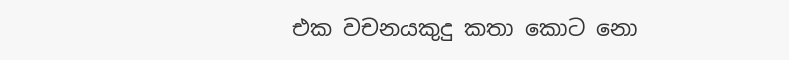එක වචනයකුදු කතා කොට නො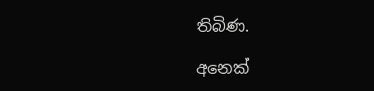තිබිණ.

අනෙක්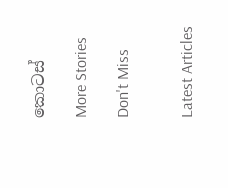කොටස්

More Stories

Don't Miss


Latest Articles